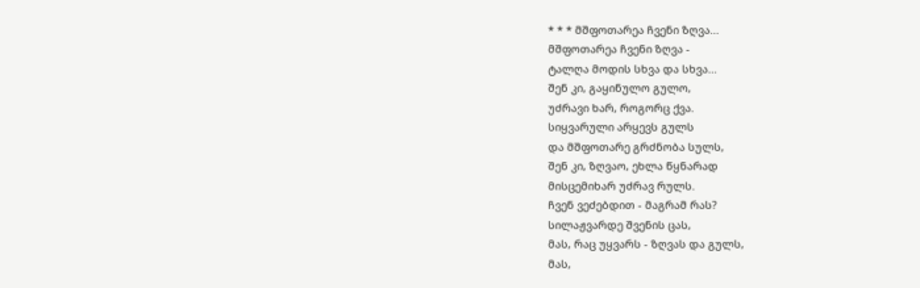* * * მშფოთარეა ჩვენი ზღვა...
მშფოთარეა ჩვენი ზღვა -
ტალღა მოდის სხვა და სხვა...
შენ კი, გაყინულო გულო,
უძრავი ხარ, როგორც ქვა.
სიყვარული არყევს გულს
და მშფოთარე გრძნობა სულს,
შენ კი, ზღვაო, ეხლა წყნარად
მისცემიხარ უძრავ რულს.
ჩვენ ვეძებდით - მაგრამ რას?
სილაჟვარდე შვენის ცას,
მას, რაც უყვარს - ზღვას და გულს,
მას,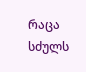რაცა სძულს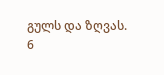გულს და ზღვას.
6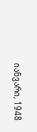იანვარი, 1948